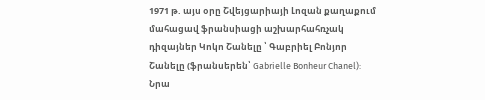1971 թ. այս օրը Շվեյցարիայի Լոզան քաղաքում մահացավ ֆրանսիացի աշխարհահռչակ դիզայներ Կոկո Շանելը ՝ Գաբրիել Բոնյոր Շանելը (ֆրանսերեն՝ Gabrielle Bonheur Chanel):
Նրա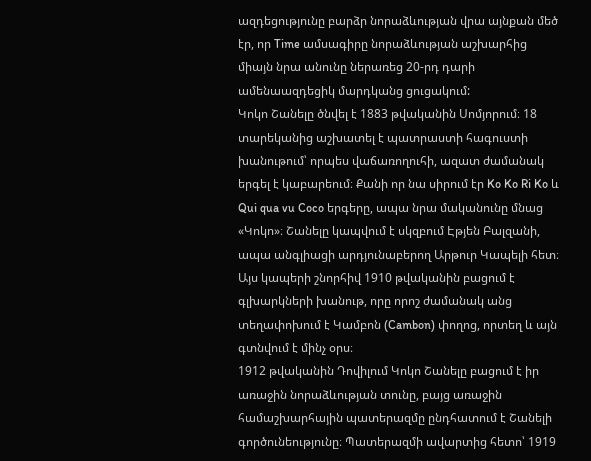ազդեցությունը բարձր նորաձևության վրա այնքան մեծ էր, որ Time ամսագիրը նորաձևության աշխարհից միայն նրա անունը ներառեց 20-րդ դարի ամենաազդեցիկ մարդկանց ցուցակում:
Կոկո Շանելը ծնվել է 1883 թվականին Սոմյորում։ 18 տարեկանից աշխատել է պատրաստի հագուստի խանութում՝ որպես վաճառողուհի, ազատ ժամանակ երգել է կաբարեում։ Քանի որ նա սիրում էր Ko Ko Ri Ko և Qui qua vu Coco երգերը, ապա նրա մականունը մնաց «Կոկո»։ Շանելը կապվում է սկզբում Էթյեն Բալզանի, ապա անգլիացի արդյունաբերող Արթուր Կապելի հետ։ Այս կապերի շնորհիվ 1910 թվականին բացում է գլխարկների խանութ, որը որոշ ժամանակ անց տեղափոխում է Կամբոն (Cambon) փողոց, որտեղ և այն գտնվում է մինչ օրս։
1912 թվականին Դովիլում Կոկո Շանելը բացում է իր առաջին նորաձևության տունը, բայց առաջին համաշխարհային պատերազմը ընդհատում է Շանելի գործունեությունը։ Պատերազմի ավարտից հետո՝ 1919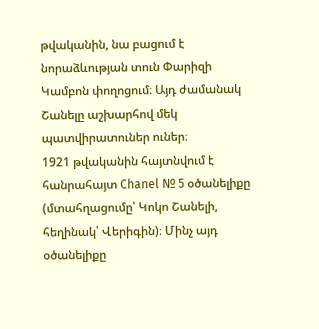թվականին, նա բացում է նորաձևության տուն Փարիզի Կամբոն փողոցում։ Այդ ժամանակ Շանելը աշխարհով մեկ պատվիրատուներ ուներ։
1921 թվականին հայտնվում է հանրահայտ Chanel № 5 օծանելիքը (մտահղացումը՝ Կոկո Շանելի, հեղինակ՝ Վերիգին)։ Մինչ այդ օծանելիքը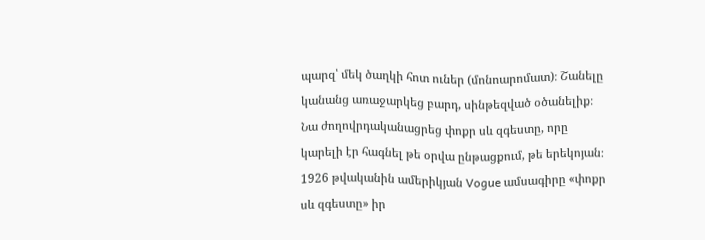պարզ՝ մեկ ծաղկի հոտ ուներ (մոնոարոմատ)։ Շանելը կանանց առաջարկեց բարդ, սինթեզված օծանելիք։
Նա ժողովրդականացրեց փոքր սև զգեստը, որը կարելի էր հագնել թե օրվա ընթացքում, թե երեկոյան։ 1926 թվականին ամերիկյան Vogue ամսագիրը «փոքր սև զգեստը» իր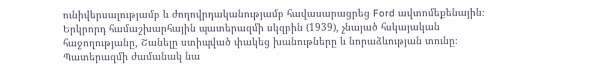ունիվերսալությամբ և ժողովրդականությամբ հավասարացրեց Ford ավտոմեքենային։ Երկրորդ համաշխարհային պատերազմի սկզբին (1939), չնայած հսկայական հաջողությանը, Շանելը ստիպված փակեց խանութները և նորաձևության տունը։ Պատերազմի ժամանակ նա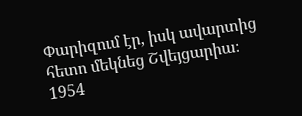Փարիզում էր, իսկ ավարտից հետո մեկնեց Շվեյցարիա։
1954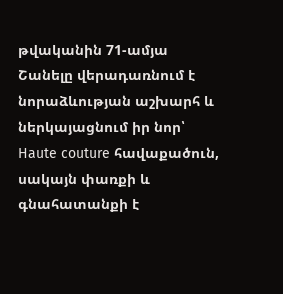թվականին 71-ամյա Շանելը վերադառնում է նորաձևության աշխարհ և ներկայացնում իր նոր՝ Haute couture հավաքածուն, սակայն փառքի և գնահատանքի է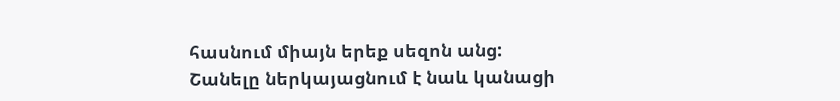հասնում միայն երեք սեզոն անց: Շանելը ներկայացնում է նաև կանացի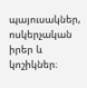պայուսակներ, ոսկերչական իրեր և կոշիկներ։